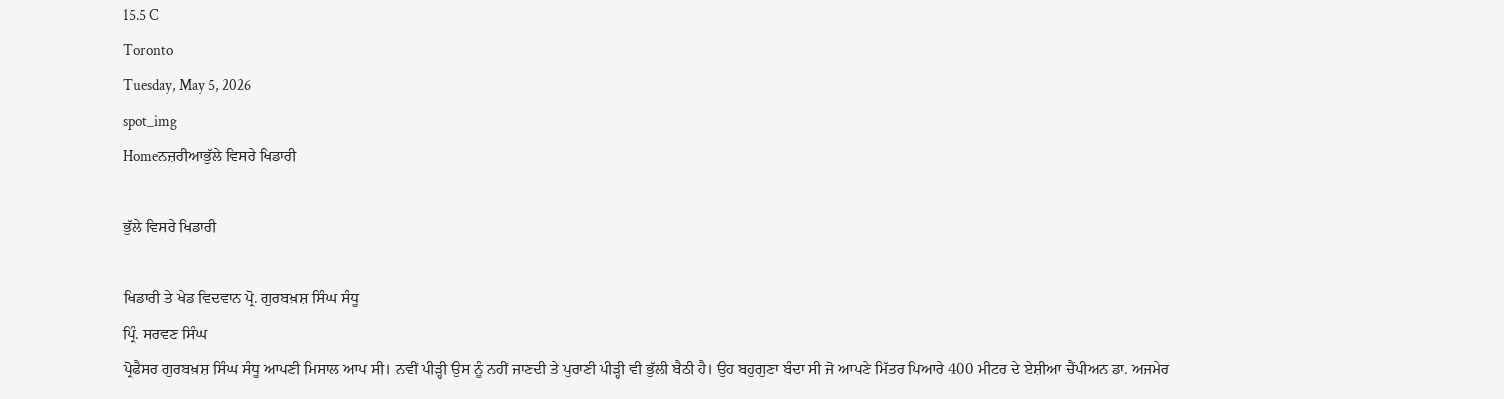15.5 C
Toronto
Tuesday, May 5, 2026
spot_img
Homeਨਜ਼ਰੀਆਭੁੱਲੇ ਵਿਸਰੇ ਖਿਡਾਰੀ

ਭੁੱਲੇ ਵਿਸਰੇ ਖਿਡਾਰੀ

ਖਿਡਾਰੀ ਤੇ ਖੇਡ ਵਿਦਵਾਨ ਪ੍ਰੋ. ਗੁਰਬਖ਼ਸ਼ ਸਿੰਘ ਸੰਧੂ
ਪ੍ਰਿੰ. ਸਰਵਣ ਸਿੰਘ
ਪ੍ਰੋਫੈਸਰ ਗੁਰਬਖ਼ਸ਼ ਸਿੰਘ ਸੰਧੂ ਆਪਣੀ ਮਿਸਾਲ ਆਪ ਸੀ। ਨਵੀਂ ਪੀੜ੍ਹੀ ਉਸ ਨੂੰ ਨਹੀਂ ਜਾਣਦੀ ਤੇ ਪੁਰਾਣੀ ਪੀੜ੍ਹੀ ਵੀ ਭੁੱਲੀ ਬੈਠੀ ਹੈ। ਉਹ ਬਹੁਗੁਣਾ ਬੰਦਾ ਸੀ ਜੋ ਆਪਣੇ ਮਿੱਤਰ ਪਿਆਰੇ 400 ਮੀਟਰ ਦੇ ਏਸ਼ੀਆ ਚੈਂਪੀਅਨ ਡਾ. ਅਜਮੇਰ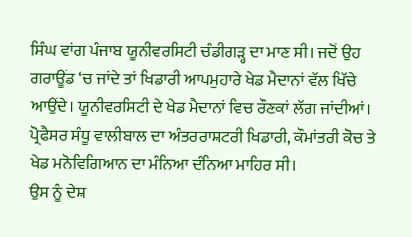ਸਿੰਘ ਵਾਂਗ ਪੰਜਾਬ ਯੂਨੀਵਰਸਿਟੀ ਚੰਡੀਗੜ੍ਹ ਦਾ ਮਾਣ ਸੀ। ਜਦੋਂ ਉਹ ਗਰਾਊਂਡ ‘ਚ ਜਾਂਦੇ ਤਾਂ ਖਿਡਾਰੀ ਆਪਮੁਹਾਰੇ ਖੇਡ ਮੈਦਾਨਾਂ ਵੱਲ ਖਿੱਚੇ ਆਉਂਦੇ। ਯੂਨੀਵਰਸਿਟੀ ਦੇ ਖੇਡ ਮੈਦਾਨਾਂ ਵਿਚ ਰੌਣਕਾਂ ਲੱਗ ਜਾਂਦੀਆਂ। ਪ੍ਰੋਫੈਸਰ ਸੰਧੂ ਵਾਲੀਬਾਲ ਦਾ ਅੰਤਰਰਾਸ਼ਟਰੀ ਖਿਡਾਰੀ, ਕੌਮਾਂਤਰੀ ਕੋਚ ਤੇ ਖੇਡ ਮਨੋਵਿਗਿਆਨ ਦਾ ਮੰਨਿਆ ਦੰਨਿਆ ਮਾਹਿਰ ਸੀ।
ਉਸ ਨੂੰ ਦੇਸ਼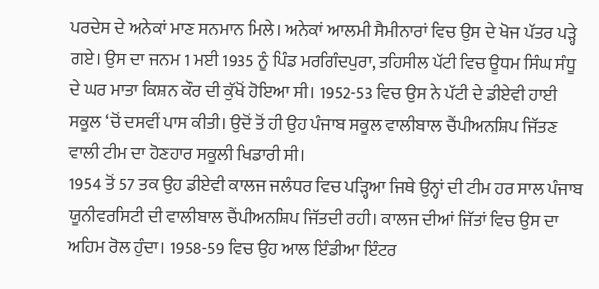ਪਰਦੇਸ ਦੇ ਅਨੇਕਾਂ ਮਾਣ ਸਨਮਾਨ ਮਿਲੇ। ਅਨੇਕਾਂ ਆਲਮੀ ਸੈਮੀਨਾਰਾਂ ਵਿਚ ਉਸ ਦੇ ਖੋਜ ਪੱਤਰ ਪੜ੍ਹੇ ਗਏ। ਉਸ ਦਾ ਜਨਮ 1 ਮਈ 1935 ਨੂੰ ਪਿੰਡ ਮਰਗਿੰਦਪੁਰਾ, ਤਹਿਸੀਲ ਪੱਟੀ ਵਿਚ ਊਧਮ ਸਿੰਘ ਸੰਧੂ ਦੇ ਘਰ ਮਾਤਾ ਕਿਸ਼ਨ ਕੌਰ ਦੀ ਕੁੱਖੋਂ ਹੋਇਆ ਸੀ। 1952-53 ਵਿਚ ਉਸ ਨੇ ਪੱਟੀ ਦੇ ਡੀਏਵੀ ਹਾਈ ਸਕੂਲ ‘ਚੋਂ ਦਸਵੀਂ ਪਾਸ ਕੀਤੀ। ਉਦੋਂ ਤੋਂ ਹੀ ਉਹ ਪੰਜਾਬ ਸਕੂਲ ਵਾਲੀਬਾਲ ਚੈਂਪੀਅਨਸ਼ਿਪ ਜਿੱਤਣ ਵਾਲੀ ਟੀਮ ਦਾ ਹੋਣਹਾਰ ਸਕੂਲੀ ਖਿਡਾਰੀ ਸੀ।
1954 ਤੋਂ 57 ਤਕ ਉਹ ਡੀਏਵੀ ਕਾਲਜ ਜਲੰਧਰ ਵਿਚ ਪੜ੍ਹਿਆ ਜਿਥੇ ਉਨ੍ਹਾਂ ਦੀ ਟੀਮ ਹਰ ਸਾਲ ਪੰਜਾਬ ਯੂਨੀਵਰਸਿਟੀ ਦੀ ਵਾਲੀਬਾਲ ਚੈਂਪੀਅਨਸ਼ਿਪ ਜਿੱਤਦੀ ਰਹੀ। ਕਾਲਜ ਦੀਆਂ ਜਿੱਤਾਂ ਵਿਚ ਉਸ ਦਾ ਅਹਿਮ ਰੋਲ ਹੁੰਦਾ। 1958-59 ਵਿਚ ਉਹ ਆਲ ਇੰਡੀਆ ਇੰਟਰ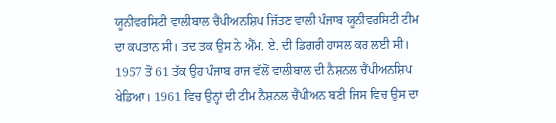ਯੂਨੀਵਰਸਿਟੀ ਵਾਲੀਬਾਲ ਚੈਂਪੀਅਨਸ਼ਿਪ ਜਿੱਤਣ ਵਾਲੀ ਪੰਜਾਬ ਯੂਨੀਵਰਸਿਟੀ ਟੀਮ ਦਾ ਕਪਤਾਨ ਸੀ। ਤਦ ਤਕ ਉਸ ਨੇ ਐੱਮ. ਏ. ਦੀ ਡਿਗਰੀ ਹਾਸਲ ਕਰ ਲਈ ਸੀ। 1957 ਤੋਂ 61 ਤੱਕ ਉਹ ਪੰਜਾਬ ਰਾਜ ਵੱਲੋਂ ਵਾਲੀਬਾਲ ਦੀ ਨੈਸ਼ਨਲ ਚੈਂਪੀਅਨਸ਼ਿਪ ਖੇਡਿਆ। 1961 ਵਿਚ ਉਨ੍ਹਾਂ ਦੀ ਟੀਮ ਨੈਸ਼ਨਲ ਚੈਂਪੀਅਨ ਬਣੀ ਜਿਸ ਵਿਚ ਉਸ ਦਾ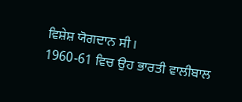ਵਿਸ਼ੇਸ਼ ਯੋਗਦਾਨ ਸੀ।
1960-61 ਵਿਚ ਉਹ ਭਾਰਤੀ ਵਾਲੀਬਾਲ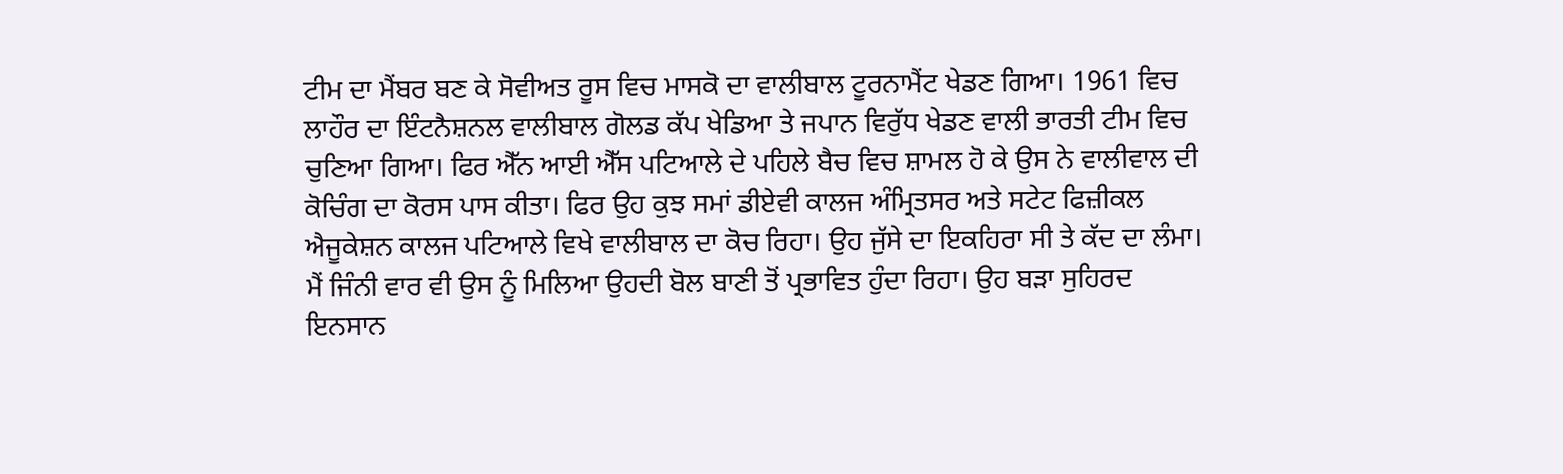ਟੀਮ ਦਾ ਮੈਂਬਰ ਬਣ ਕੇ ਸੋਵੀਅਤ ਰੂਸ ਵਿਚ ਮਾਸਕੋ ਦਾ ਵਾਲੀਬਾਲ ਟੂਰਨਾਮੈਂਟ ਖੇਡਣ ਗਿਆ। 1961 ਵਿਚ ਲਾਹੌਰ ਦਾ ਇੰਟਨੈਸ਼ਨਲ ਵਾਲੀਬਾਲ ਗੋਲਡ ਕੱਪ ਖੇਡਿਆ ਤੇ ਜਪਾਨ ਵਿਰੁੱਧ ਖੇਡਣ ਵਾਲੀ ਭਾਰਤੀ ਟੀਮ ਵਿਚ ਚੁਣਿਆ ਗਿਆ। ਫਿਰ ਐੱਨ ਆਈ ਐੱਸ ਪਟਿਆਲੇ ਦੇ ਪਹਿਲੇ ਬੈਚ ਵਿਚ ਸ਼ਾਮਲ ਹੋ ਕੇ ਉਸ ਨੇ ਵਾਲੀਵਾਲ ਦੀ ਕੋਚਿੰਗ ਦਾ ਕੋਰਸ ਪਾਸ ਕੀਤਾ। ਫਿਰ ਉਹ ਕੁਝ ਸਮਾਂ ਡੀਏਵੀ ਕਾਲਜ ਅੰਮ੍ਰਿਤਸਰ ਅਤੇ ਸਟੇਟ ਫਿਜ਼ੀਕਲ ਐਜੂਕੇਸ਼ਨ ਕਾਲਜ ਪਟਿਆਲੇ ਵਿਖੇ ਵਾਲੀਬਾਲ ਦਾ ਕੋਚ ਰਿਹਾ। ਉਹ ਜੁੱਸੇ ਦਾ ਇਕਹਿਰਾ ਸੀ ਤੇ ਕੱਦ ਦਾ ਲੰਮਾ। ਮੈਂ ਜਿੰਨੀ ਵਾਰ ਵੀ ਉਸ ਨੂੰ ਮਿਲਿਆ ਉਹਦੀ ਬੋਲ ਬਾਣੀ ਤੋਂ ਪ੍ਰਭਾਵਿਤ ਹੁੰਦਾ ਰਿਹਾ। ਉਹ ਬੜਾ ਸੁਹਿਰਦ ਇਨਸਾਨ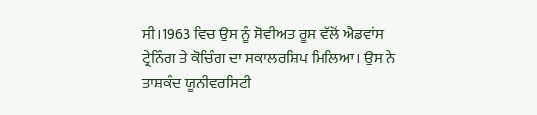ਸੀ।1963 ਵਿਚ ਉਸ ਨੂੰ ਸੋਵੀਅਤ ਰੂਸ ਵੱਲੋਂ ਐਡਵਾਂਸ ਟ੍ਰੇਨਿੰਗ ਤੇ ਕੋਚਿੰਗ ਦਾ ਸਕਾਲਰਸ਼ਿਪ ਮਿਲਿਆ। ਉਸ ਨੇ ਤਾਸ਼ਕੰਦ ਯੂਨੀਵਰਸਿਟੀ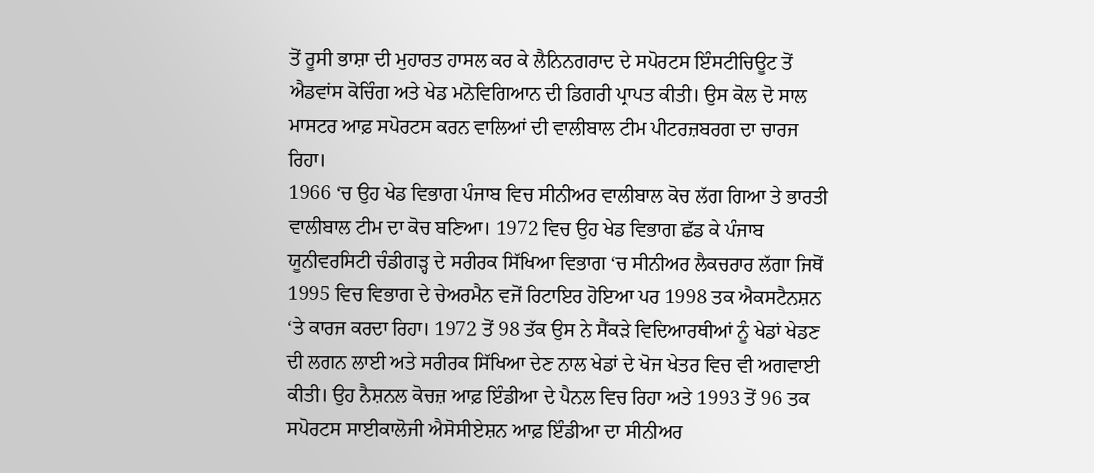ਤੋਂ ਰੂਸੀ ਭਾਸ਼ਾ ਦੀ ਮੁਹਾਰਤ ਹਾਸਲ ਕਰ ਕੇ ਲੈਨਿਨਗਰਾਦ ਦੇ ਸਪੋਰਟਸ ਇੰਸਟੀਚਿਊਟ ਤੋਂ ਐਡਵਾਂਸ ਕੋਚਿੰਗ ਅਤੇ ਖੇਡ ਮਨੋਵਿਗਿਆਨ ਦੀ ਡਿਗਰੀ ਪ੍ਰਾਪਤ ਕੀਤੀ। ਉਸ ਕੋਲ ਦੋ ਸਾਲ ਮਾਸਟਰ ਆਫ਼ ਸਪੋਰਟਸ ਕਰਨ ਵਾਲਿਆਂ ਦੀ ਵਾਲੀਬਾਲ ਟੀਮ ਪੀਟਰਜ਼ਬਰਗ ਦਾ ਚਾਰਜ ਰਿਹਾ।
1966 ‘ਚ ਉਹ ਖੇਡ ਵਿਭਾਗ ਪੰਜਾਬ ਵਿਚ ਸੀਨੀਅਰ ਵਾਲੀਬਾਲ ਕੋਚ ਲੱਗ ਗਿਆ ਤੇ ਭਾਰਤੀ ਵਾਲੀਬਾਲ ਟੀਮ ਦਾ ਕੋਚ ਬਣਿਆ। 1972 ਵਿਚ ਉਹ ਖੇਡ ਵਿਭਾਗ ਛੱਡ ਕੇ ਪੰਜਾਬ ਯੂਨੀਵਰਸਿਟੀ ਚੰਡੀਗੜ੍ਹ ਦੇ ਸਰੀਰਕ ਸਿੱਖਿਆ ਵਿਭਾਗ ‘ਚ ਸੀਨੀਅਰ ਲੈਕਚਰਾਰ ਲੱਗਾ ਜਿਥੋਂ 1995 ਵਿਚ ਵਿਭਾਗ ਦੇ ਚੇਅਰਮੈਨ ਵਜੋਂ ਰਿਟਾਇਰ ਹੋਇਆ ਪਰ 1998 ਤਕ ਐਕਸਟੈਨਸ਼ਨ ‘ਤੇ ਕਾਰਜ ਕਰਦਾ ਰਿਹਾ। 1972 ਤੋਂ 98 ਤੱਕ ਉਸ ਨੇ ਸੈਂਕੜੇ ਵਿਦਿਆਰਥੀਆਂ ਨੂੰ ਖੇਡਾਂ ਖੇਡਣ ਦੀ ਲਗਨ ਲਾਈ ਅਤੇ ਸਰੀਰਕ ਸਿੱਖਿਆ ਦੇਣ ਨਾਲ ਖੇਡਾਂ ਦੇ ਖੋਜ ਖੇਤਰ ਵਿਚ ਵੀ ਅਗਵਾਈ ਕੀਤੀ। ਉਹ ਨੈਸ਼ਨਲ ਕੋਚਜ਼ ਆਫ਼ ਇੰਡੀਆ ਦੇ ਪੈਨਲ ਵਿਚ ਰਿਹਾ ਅਤੇ 1993 ਤੋਂ 96 ਤਕ ਸਪੋਰਟਸ ਸਾਈਕਾਲੋਜੀ ਐਸੋਸੀਏਸ਼ਨ ਆਫ਼ ਇੰਡੀਆ ਦਾ ਸੀਨੀਅਰ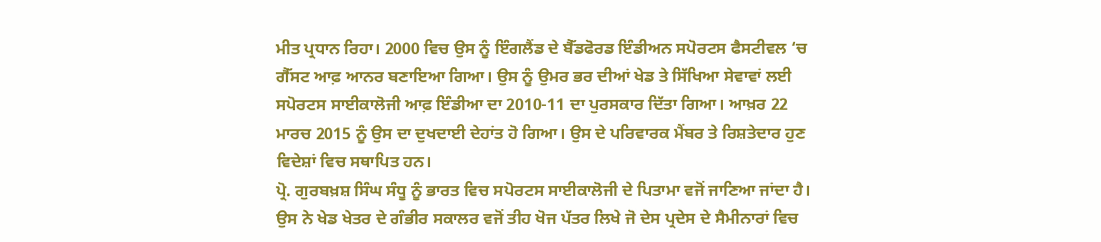ਮੀਤ ਪ੍ਰਧਾਨ ਰਿਹਾ। 2000 ਵਿਚ ਉਸ ਨੂੰ ਇੰਗਲੈਂਡ ਦੇ ਬੈੱਡਫੋਰਡ ਇੰਡੀਅਨ ਸਪੋਰਟਸ ਫੈਸਟੀਵਲ ‘ਚ ਗੈੱਸਟ ਆਫ਼ ਆਨਰ ਬਣਾਇਆ ਗਿਆ। ਉਸ ਨੂੰ ਉਮਰ ਭਰ ਦੀਆਂ ਖੇਡ ਤੇ ਸਿੱਖਿਆ ਸੇਵਾਵਾਂ ਲਈ ਸਪੋਰਟਸ ਸਾਈਕਾਲੋਜੀ ਆਫ਼ ਇੰਡੀਆ ਦਾ 2010-11 ਦਾ ਪੁਰਸਕਾਰ ਦਿੱਤਾ ਗਿਆ। ਆਖ਼ਰ 22 ਮਾਰਚ 2015 ਨੂੰ ਉਸ ਦਾ ਦੁਖਦਾਈ ਦੇਹਾਂਤ ਹੋ ਗਿਆ। ਉਸ ਦੇ ਪਰਿਵਾਰਕ ਮੈਂਬਰ ਤੇ ਰਿਸ਼ਤੇਦਾਰ ਹੁਣ ਵਿਦੇਸ਼ਾਂ ਵਿਚ ਸਥਾਪਿਤ ਹਨ।
ਪ੍ਰੋ. ਗੁਰਬਖ਼ਸ਼ ਸਿੰਘ ਸੰਧੂ ਨੂੰ ਭਾਰਤ ਵਿਚ ਸਪੋਰਟਸ ਸਾਈਕਾਲੋਜੀ ਦੇ ਪਿਤਾਮਾ ਵਜੋਂ ਜਾਣਿਆ ਜਾਂਦਾ ਹੈ। ਉਸ ਨੇ ਖੇਡ ਖੇਤਰ ਦੇ ਗੰਭੀਰ ਸਕਾਲਰ ਵਜੋਂ ਤੀਹ ਖੋਜ ਪੱਤਰ ਲਿਖੇ ਜੋ ਦੇਸ ਪ੍ਰਦੇਸ ਦੇ ਸੈਮੀਨਾਰਾਂ ਵਿਚ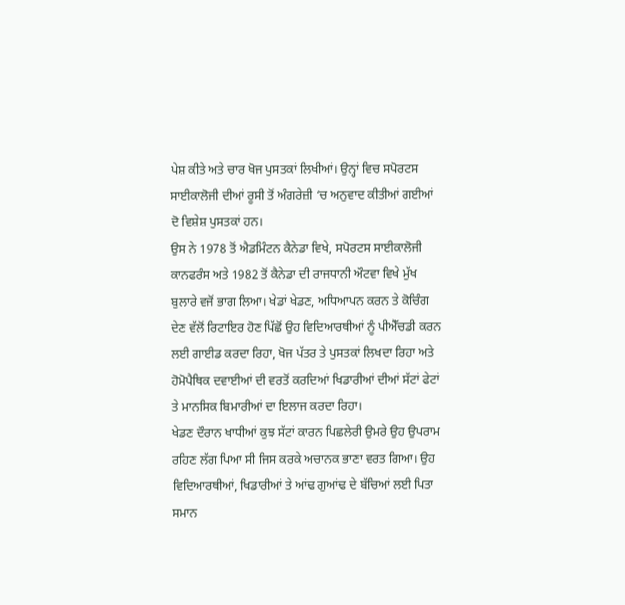ਪੇਸ਼ ਕੀਤੇ ਅਤੇ ਚਾਰ ਖੋਜ ਪੁਸਤਕਾਂ ਲਿਖੀਆਂ। ਉਨ੍ਹਾਂ ਵਿਚ ਸਪੋਰਟਸ ਸਾਈਕਾਲੋਜੀ ਦੀਆਂ ਰੂਸੀ ਤੋਂ ਅੰਗਰੇਜ਼ੀ ‘ਚ ਅਨੁਵਾਦ ਕੀਤੀਆਂ ਗਈਆਂ ਦੋ ਵਿਸ਼ੇਸ਼ ਪੁਸਤਕਾਂ ਹਨ।
ਉਸ ਨੇ 1978 ਤੋਂ ਐਡਮਿੰਟਨ ਕੈਨੇਡਾ ਵਿਖੇ, ਸਪੋਰਟਸ ਸਾਈਕਾਲੋਜੀ ਕਾਨਫਰੰਸ ਅਤੇ 1982 ਤੋਂ ਕੈਨੇਡਾ ਦੀ ਰਾਜਧਾਨੀ ਔਟਵਾ ਵਿਖੇ ਮੁੱਖ ਬੁਲਾਰੇ ਵਜੋਂ ਭਾਗ ਲਿਆ। ਖੇਡਾਂ ਖੇਡਣ, ਅਧਿਆਪਨ ਕਰਨ ਤੇ ਕੋਚਿੰਗ ਦੇਣ ਵੱਲੋਂ ਰਿਟਾਇਰ ਹੋਣ ਪਿੱਛੋਂ ਉਹ ਵਿਦਿਆਰਥੀਆਂ ਨੂੰ ਪੀਐੱਚਡੀ ਕਰਨ ਲਈ ਗਾਈਡ ਕਰਦਾ ਰਿਹਾ, ਖੋਜ ਪੱਤਰ ਤੇ ਪੁਸਤਕਾਂ ਲਿਖਦਾ ਰਿਹਾ ਅਤੇ ਹੋਮੋਪੈਥਿਕ ਦਵਾਈਆਂ ਦੀ ਵਰਤੋਂ ਕਰਦਿਆਂ ਖਿਡਾਰੀਆਂ ਦੀਆਂ ਸੱਟਾਂ ਫੇਟਾਂ ਤੇ ਮਾਨਸਿਕ ਬਿਮਾਰੀਆਂ ਦਾ ਇਲਾਜ ਕਰਦਾ ਰਿਹਾ।
ਖੇਡਣ ਦੌਰਾਨ ਖਾਧੀਆਂ ਕੁਝ ਸੱਟਾਂ ਕਾਰਨ ਪਿਛਲੇਰੀ ਉਮਰੇ ਉਹ ਉਪਰਾਮ ਰਹਿਣ ਲੱਗ ਪਿਆ ਸੀ ਜਿਸ ਕਰਕੇ ਅਚਾਨਕ ਭਾਣਾ ਵਰਤ ਗਿਆ। ਉਹ ਵਿਦਿਆਰਥੀਆਂ, ਖਿਡਾਰੀਆਂ ਤੇ ਆਂਢ ਗੁਆਂਢ ਦੇ ਬੱਚਿਆਂ ਲਈ ਪਿਤਾ ਸਮਾਨ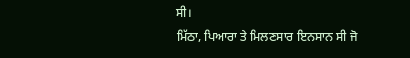ਸੀ।
ਮਿੱਠਾ, ਪਿਆਰਾ ਤੇ ਮਿਲਣਸਾਰ ਇਨਸਾਨ ਸੀ ਜੋ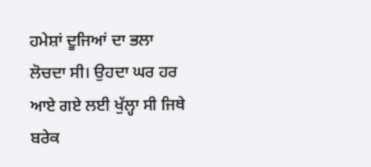ਹਮੇਸ਼ਾਂ ਦੂਜਿਆਂ ਦਾ ਭਲਾ ਲੋਚਦਾ ਸੀ। ਉਹਦਾ ਘਰ ਹਰ ਆਏ ਗਏ ਲਈ ਖੁੱਲ੍ਹਾ ਸੀ ਜਿਥੇ ਬਰੇਕ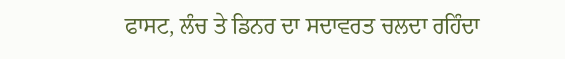ਫਾਸਟ, ਲੰਚ ਤੇ ਡਿਨਰ ਦਾ ਸਦਾਵਰਤ ਚਲਦਾ ਰਹਿੰਦਾ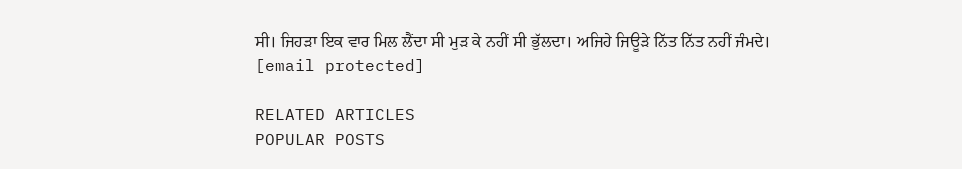ਸੀ। ਜਿਹੜਾ ਇਕ ਵਾਰ ਮਿਲ ਲੈਂਦਾ ਸੀ ਮੁੜ ਕੇ ਨਹੀਂ ਸੀ ਭੁੱਲਦਾ। ਅਜਿਹੇ ਜਿਊੜੇ ਨਿੱਤ ਨਿੱਤ ਨਹੀਂ ਜੰਮਦੇ।
[email protected]

RELATED ARTICLES
POPULAR POSTS